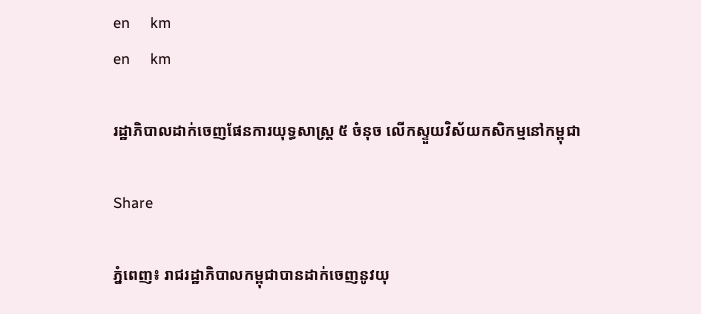en     km
en     km

រដ្ឋាភិបាលដាក់ចេញផែនការយុទ្ធសាស្ត្រ ៥ ចំនុច លើកស្ទួយវិស័យកសិកម្មនៅកម្ពុជា

Share

ភ្នំពេញ៖ រាជរដ្ឋាភិបាលកម្ពុជាបានដាក់ចេញនូវយុ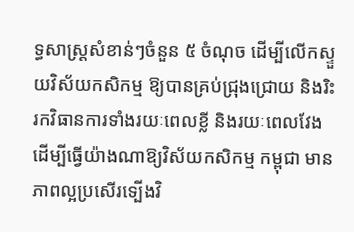ទ្ធសាស្ត្រសំខាន់ៗចំនួន ៥ ចំណុច ដើម្បីលើកស្ទួយវិស័យកសិកម្ម ឱ្យបានគ្រប់ជ្រុងជ្រោយ និងរិះរកវិធានការទាំងរយៈពេលខ្លី និងរយៈពេលវែង ដើម្បីធ្វើយ៉ាងណាឱ្យវិស័យកសិកម្ម កម្ពុជា មានភាពល្អប្រសើរទ្បើងវិ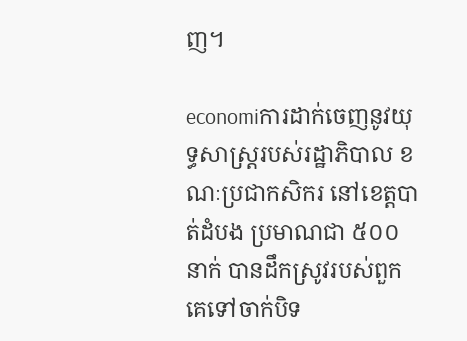ញ។

economiការដាក់ចេញនូវយុទ្ធសាស្ត្ររបស់រដ្ឋាភិបាល ខណៈប្រជាកសិករ នៅខេត្តបាត់ដំបង ប្រមាណជា ៥០០ នាក់ បានដឹកស្រូវរបស់ពួកគេទៅចាក់បិទ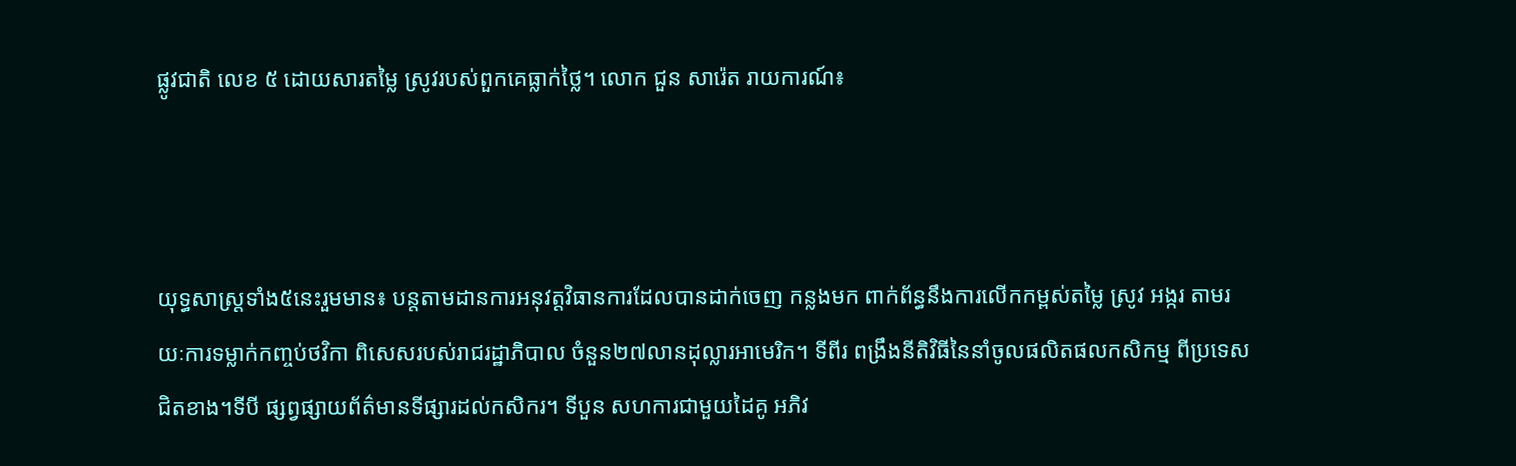ផ្លូវជាតិ លេខ ៥ ដោយសារតម្លៃ ស្រូវរបស់ពួកគេធ្លាក់ថ្លៃ។ លោក ជួន សារ៉េត រាយការណ៍៖



យុទ្ធសាស្ត្រទាំង៥នេះរួមមាន៖ បន្តតាមដានការអនុវត្តវិធានការដែលបានដាក់ចេញ កន្លងមក ពាក់ព័ន្ធនឹងការលើកកម្ពស់តម្លៃ ស្រូវ អង្ករ តាមរយៈការទម្លាក់កញ្ចប់ថវិកា ពិសេសរបស់រាជរដ្ឋាភិបាល ចំនួន២៧លានដុល្លារអាមេរិក។ ទីពីរ ពង្រឹងនីតិវិធីនៃនាំចូលផលិតផលកសិកម្ម ពីប្រទេសជិតខាង។ទីបី ផ្សព្វផ្សាយព័ត៌មានទីផ្សារដល់កសិករ។ ទីបួន សហការជាមួយដៃគូ អភិវ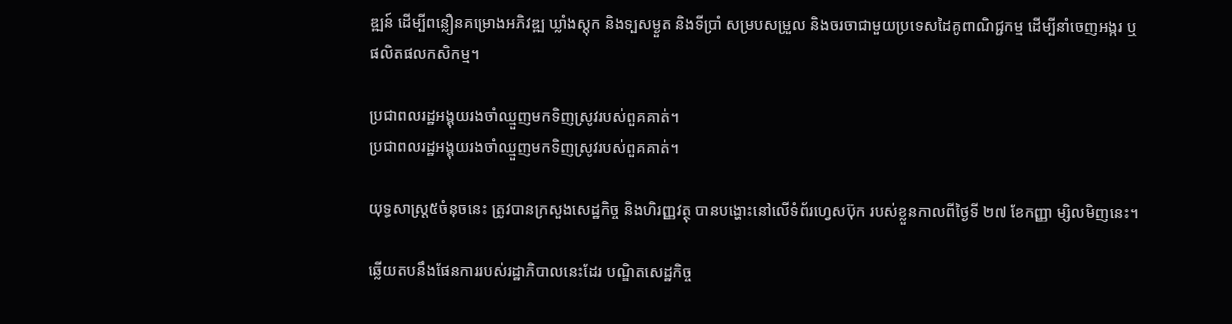ឌ្ឍន៍ ដើម្បីពន្លឿនគម្រោងអភិវឌ្ឍ ឃ្លាំងស្តុក និងទ្បសម្ងួត និងទីប្រាំ សម្របសម្រួល និងចរចាជាមួយប្រទេសដៃគូពាណិជ្ជកម្ម ដើម្បីនាំចេញអង្ករ ឬផលិតផលកសិកម្ម។

ប្រជាពលរដ្ឋអង្គុយរងចាំឈ្មួញមកទិញស្រូវរបស់ពួគគាត់។
ប្រជាពលរដ្ឋអង្គុយរងចាំឈ្មួញមកទិញស្រូវរបស់ពួគគាត់។

យុទ្ធសាស្ត្រ៥ចំនុចនេះ ត្រូវបានក្រសួងសេដ្ឋកិច្ច និងហិរញ្ញវត្ថុ បានបង្ហោះនៅលើទំព័រហ្វេសប៊ុក របស់ខ្លួនកាលពីថ្ងៃទី ២៧ ខែកញ្ញា ម្សិលមិញនេះ។

ឆ្លើយតបនឹងផែនការរបស់រដ្ឋាភិបាលនេះដែរ បណ្ឌិតសេដ្ឋកិច្ច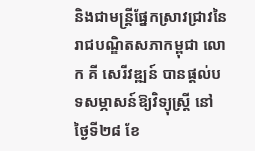និងជាមន្ត្រីផ្នែកស្រាវជ្រាវនៃរាជបណ្ឌិតសភាកម្ពុជា លោក គី សេរីវឌ្ឍន៍ បានផ្តល់បទសម្ភាសន៍ឱ្យវិទ្យុស្ត្រី នៅថ្ងៃទី២៨ ខែ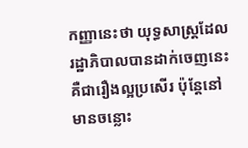កញ្ញានេះថា យុទ្ធសាស្ត្រដែលរដ្ឋាភិបាលបានដាក់ចេញនេះ គឺជារឿងល្អប្រសើរ ប៉ុន្តែនៅមានចន្លោះ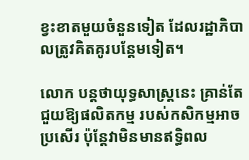ខ្វះខាតមួយចំនួនទៀត ដែលរដ្ឋាភិបាលត្រូវគិតគូរបន្តែមទៀត។

លោក បន្តថាយុទ្ធសាស្ត្រនេះ គ្រាន់តែជួយឱ្យផលិតកម្ម របស់កសិកម្មអាចប្រសើរ ប៉ុន្តែវាមិនមានឥទ្ធិពល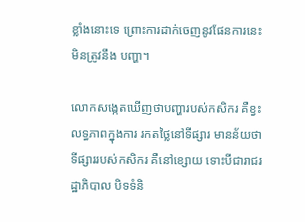ខ្លាំងនោះទេ ព្រោះការដាក់ចេញនូវផែនការនេះមិនត្រូវនឹង បញ្ហា។

លោកសង្កេតឃើញថាបញ្ហារបស់កសិករ គឺខ្វះលទ្ធភាពក្នុងការ រកតថ្លៃនៅទីផ្សារ មានន័យថាទីផ្សាររបស់កសិករ គឺនៅខ្សោយ ទោះបីជារាជរដ្ឋាភិបាល បិទទំនិ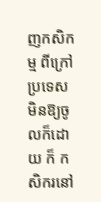ញកសិកម្ម ពីក្រៅប្រទេសមិនឱ្យចូលក៏ដោយ ក៏ កសិករនៅ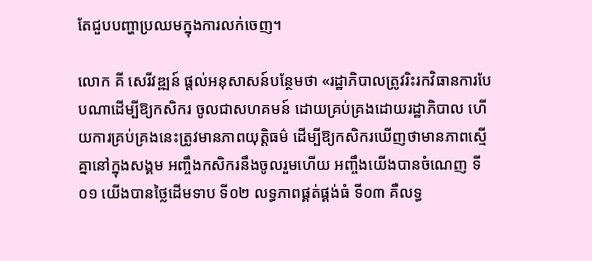តែជួបបញ្ហាប្រឈមក្នុងការលក់ចេញ។

លោក គី សេរីវឌ្ឍន៍ ផ្តល់អនុសាសន៍បន្ថែមថា «រដ្ឋាភិបាលត្រូវរិះរកវិធានការបែបណាដើម្បីឱ្យកសិករ ចូលជាសហគមន៍ ដោយគ្រប់គ្រងដោយរដ្ឋាភិបាល ហើយការគ្រប់គ្រងនេះត្រូវមានភាពយុត្តិធម៌ ដើម្បីឱ្យកសិករឃើញថាមានភាពស្មើគ្នានៅក្នុងសង្គម អញ្ចឹងកសិករនឹងចូលរួមហើយ អញ្ចឹងយើងបានចំណេញ ទី០១ យើងបានថ្លៃដើមទាប ទី០២ លទ្ធភាពផ្គត់ផ្គង់ធំ ទី០៣ គឺលទ្ធ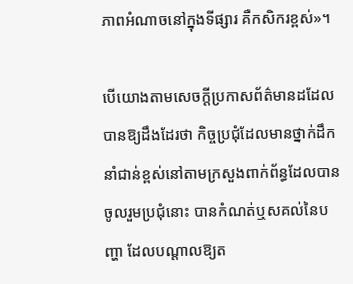ភាពអំណាចនៅក្នុងទីផ្សារ គឺកសិករខ្ពស់»។

បើយោងតាមសេចក្តីប្រកាសព័ត៌មានដដែល បានឱ្យដឹងដែរថា កិច្ចប្រជុំដែលមានថ្នាក់ដឹកនាំជាន់ខ្ពស់នៅតាមក្រសួងពាក់ព័ន្ធដែលបានចូលរួមប្រជុំនោះ បានកំណត់ឬសគល់នៃបញ្ហា ដែលបណ្តាលឱ្យត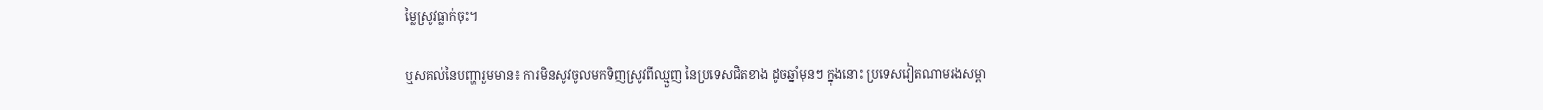ម្លៃស្រូវធ្លាក់ចុះ។

ឬសគល់នៃបញ្ហារួមមាន៖ ការមិនសូវចូលមកទិញស្រូវពីឈ្មួញ នៃប្រទេសជិតខាង ដូចឆ្នាំមុនៗ ក្នុងនោះ ប្រទេសវៀតណាមរងសម្ពា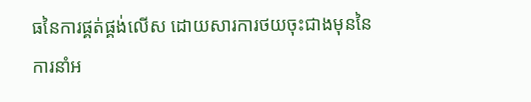ធនៃការផ្គត់ផ្គង់លើស ដោយសារការថយចុះជាងមុននៃការនាំអ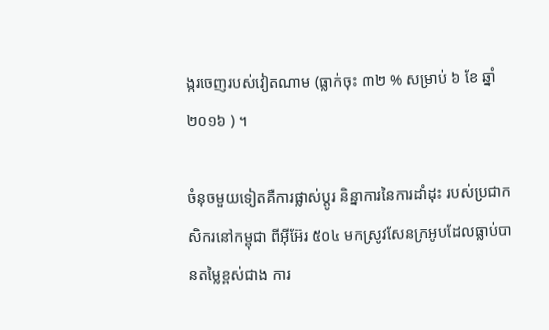ង្ករចេញរបស់វៀតណាម (ធ្លាក់ចុះ ៣២ % សម្រាប់ ៦ ខែ ឆ្នាំ២០១៦ ) ។

ចំនុចមួយទៀតគឺការផ្លាស់ប្តូរ និន្នាការនៃការដាំដុះ របស់ប្រជាកសិករនៅកម្ពុជា ពីអ៊ីអ៊ែរ ៥០៤ មកស្រូវសែនក្រអូបដែលធ្លាប់បានតម្លៃខ្ពស់ជាង ការ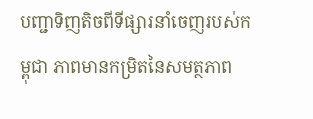បញ្ជាទិញតិចពីទីផ្សារនាំចេញរបស់កម្ពុជា ភាពមានកម្រិតនៃសមត្ថភាព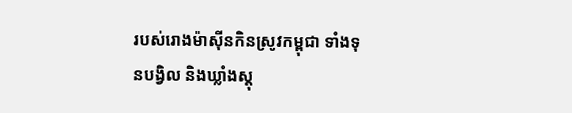របស់រោងម៉ាស៊ីនកិនស្រូវកម្ពុជា ទាំងទុនបង្វិល និងឃ្លាំងស្តុ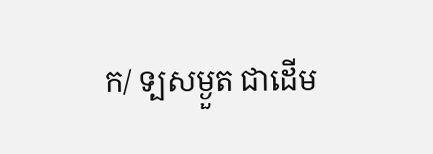ក/ ទ្បសម្ងួត ជាដើម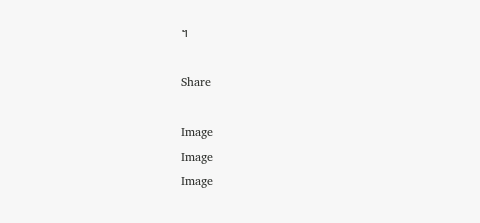។

Share

Image
Image
Image